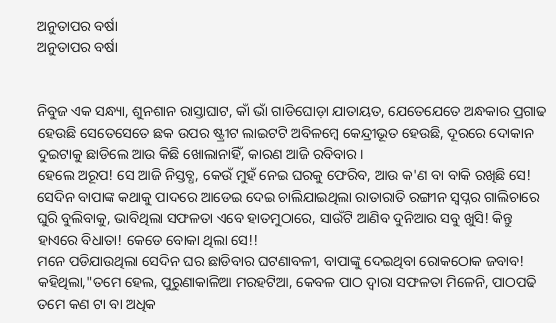ଅନୁତାପର ବର୍ଷା
ଅନୁତାପର ବର୍ଷା


ନିବୁଜ ଏକ ସନ୍ଧ୍ୟା, ଶୁନଶାନ ରାସ୍ତାଘାଟ, କାଁ ଭାଁ ଗାଡିଘୋଡ଼ା ଯାତାୟତ, ଯେତେଯେତେ ଅନ୍ଧକାର ପ୍ରଗାଢ ହେଉଛି ସେତେସେତେ ଛକ ଉପର ଷ୍ଟ୍ରୀଟ ଲାଇଟଟି ଅବିଳମ୍ବେ କେନ୍ଦ୍ରୀଭୂତ ହେଉଛି, ଦୂରରେ ଦୋକାନ ଦୁଇଟାକୁ ଛାଡିଲେ ଆଉ କିଛି ଖୋଲାନାହିଁ, କାରଣ ଆଜି ରବିବାର।
ହେଲେ ଅରୂପ! ସେ ଆଜି ନିସ୍ତବ୍ଧ, କେଉଁ ମୁହଁ ନେଇ ଘରକୁ ଫେରିବ, ଆଉ କ'ଣ ବା ବାକି ରଖିଛି ସେ! ସେଦିନ ବାପାଙ୍କ କଥାକୁ ପାଦରେ ଆଡେଇ ଦେଇ ଚାଲିଯାଇଥିଲା ରାତାରାତି ରଙ୍ଗୀନ ସ୍ବପ୍ନର ଗାଲିଚାରେ ଘୁରି ବୁଲିବାକୁ, ଭାବିଥିଲା ସଫଳତା ଏବେ ହାତମୁଠାରେ, ସାଉଁଟି ଆଣିବ ଦୁନିଆର ସବୁ ଖୁସି! କିନ୍ତୁ ହାଏରେ ବିଧାତା! କେଡେ ବୋକା ଥିଲା ସେ!!
ମନେ ପଡିଯାଉଥିଲା ସେଦିନ ଘର ଛାଡିବାର ଘଟଣାବଳୀ, ବାପାଙ୍କୁ ଦେଇଥିବା ରୋକଠୋକ ଜବାବ! କହିଥିଲା,"ତମେ ହେଲ, ପୁରୁଣାକାଳିଆ ମରହଟିଆ, କେବଳ ପାଠ ଦ୍ୱାରା ସଫଳତା ମିଳେନି, ପାଠପଢି ତମେ କଣ ଟା ବା ଅଧିକ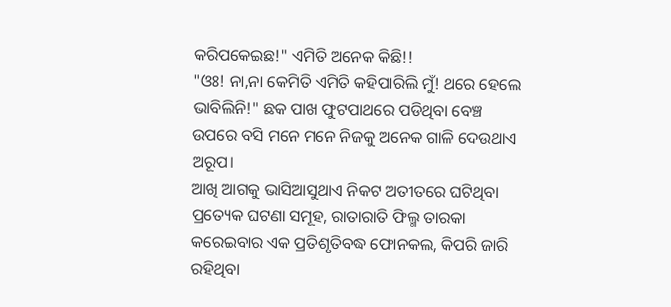କରିପକେଇଛ!" ଏମିତି ଅନେକ କିଛି!!
"ଓଃ! ନା,ନା କେମିତି ଏମିତି କହିପାରିଲି ମୁଁ! ଥରେ ହେଲେ ଭାବିଲିନି!" ଛକ ପାଖ ଫୁଟପାଥରେ ପଡିଥିବା ବେଞ୍ଚ ଉପରେ ବସି ମନେ ମନେ ନିଜକୁ ଅନେକ ଗାଳି ଦେଉଥାଏ ଅରୂପ।
ଆଖି ଆଗକୁ ଭାସିଆସୁଥାଏ ନିକଟ ଅତୀତରେ ଘଟିଥିବା ପ୍ରତ୍ୟେକ ଘଟଣା ସମୂହ, ରାତାରାତି ଫିଲ୍ମ ତାରକା କରେଇବାର ଏକ ପ୍ରତିଶୃତିବଦ୍ଧ ଫୋନକଲ, କିପରି ଜାରି ରହିଥିବା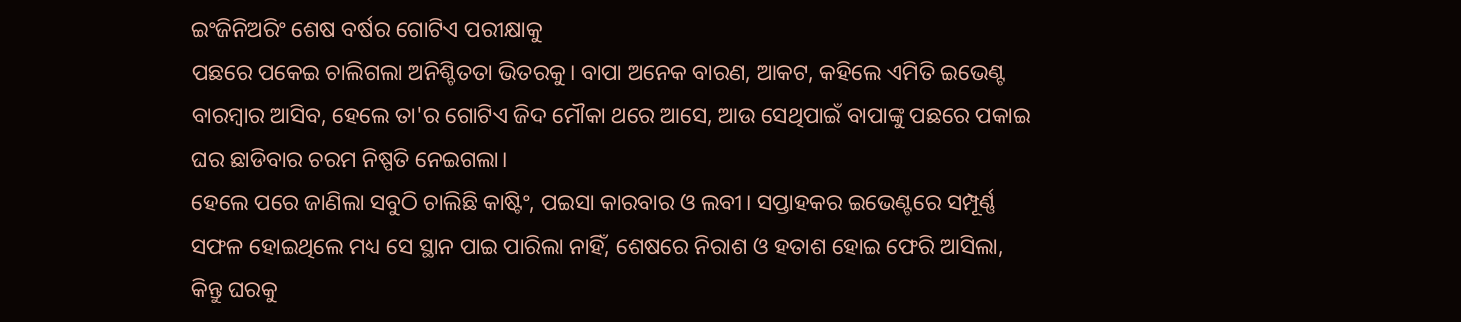ଇଂଜିନିଅରିଂ ଶେଷ ବର୍ଷର ଗୋଟିଏ ପରୀକ୍ଷାକୁ
ପଛରେ ପକେଇ ଚାଲିଗଲା ଅନିଶ୍ଚିତତା ଭିତରକୁ। ବାପା ଅନେକ ବାରଣ, ଆକଟ, କହିଲେ ଏମିତି ଇଭେଣ୍ଟ ବାରମ୍ବାର ଆସିବ, ହେଲେ ତା'ର ଗୋଟିଏ ଜିଦ ମୌକା ଥରେ ଆସେ, ଆଉ ସେଥିପାଇଁ ବାପାଙ୍କୁ ପଛରେ ପକାଇ ଘର ଛାଡିବାର ଚରମ ନିଷ୍ପତି ନେଇଗଲା।
ହେଲେ ପରେ ଜାଣିଲା ସବୁଠି ଚାଲିଛି କାଷ୍ଟିଂ, ପଇସା କାରବାର ଓ ଲବୀ। ସପ୍ତାହକର ଇଭେଣ୍ଟରେ ସମ୍ପୂର୍ଣ୍ଣ ସଫଳ ହୋଇଥିଲେ ମଧ୍ୟ ସେ ସ୍ଥାନ ପାଇ ପାରିଲା ନାହିଁ, ଶେଷରେ ନିରାଶ ଓ ହତାଶ ହୋଇ ଫେରି ଆସିଲା, କିନ୍ତୁ ଘରକୁ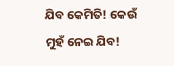ଯିବ କେମିତି! କେଉଁ ମୁହଁ ନେଇ ଯିବ!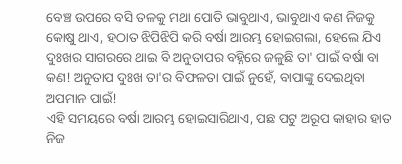ବେଞ୍ଚ ଉପରେ ବସି ତଳକୁ ମଥା ପୋତି ଭାବୁଥାଏ, ଭାବୁଥାଏ କଣ ନିଜକୁ କୋଷୁ ଥାଏ, ହଠାତ ଝିପିଝିପି କରି ବର୍ଷା ଆରମ୍ଭ ହୋଇଗଲା, ହେଲେ ଯିଏ ଦୁଃଖର ସାଗରରେ ଥାଇ ବି ଅନୁତାପର ବହ୍ନିରେ ଜଳୁଛି ତା' ପାଇଁ ବର୍ଷା ବା କଣ! ଅନୁତାପ ଦୁଃଖ ତା'ର ବିଫଳତା ପାଇଁ ନୁହେଁ, ବାପାଙ୍କୁ ଦେଇଥିବା ଅପମାନ ପାଇଁ!
ଏହି ସମୟରେ ବର୍ଷା ଆରମ୍ଭ ହୋଇସାରିଥାଏ, ପଛ ପଟୁ ଅରୂପ କାହାର ହାତ ନିଜ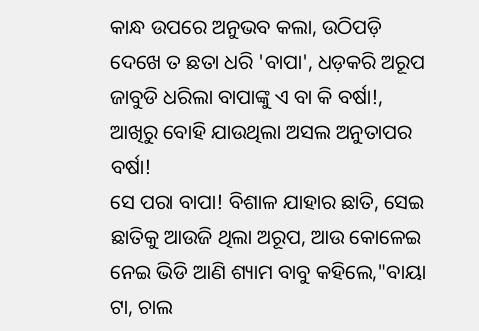କାନ୍ଧ ଉପରେ ଅନୁଭବ କଲା, ଉଠିପଡ଼ି ଦେଖେ ତ ଛତା ଧରି 'ବାପା', ଧଡ଼କରି ଅରୂପ ଜାବୁଡି ଧରିଲା ବାପାଙ୍କୁ ଏ ବା କି ବର୍ଷା!, ଆଖିରୁ ବୋହି ଯାଉଥିଲା ଅସଲ ଅନୁତାପର ବର୍ଷା!
ସେ ପରା ବାପା! ବିଶାଳ ଯାହାର ଛାତି, ସେଇ ଛାତିକୁ ଆଉଜି ଥିଲା ଅରୂପ, ଆଉ କୋଳେଇ ନେଇ ଭିଡି ଆଣି ଶ୍ୟାମ ବାବୁ କହିଲେ,"ବାୟା ଟା, ଚାଲ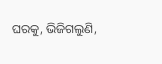ଘରକୁ, ଭିଜିଗଲୁଣି,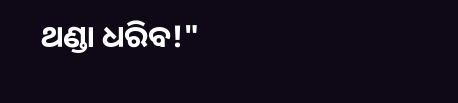ଥଣ୍ଡା ଧରିବ!"